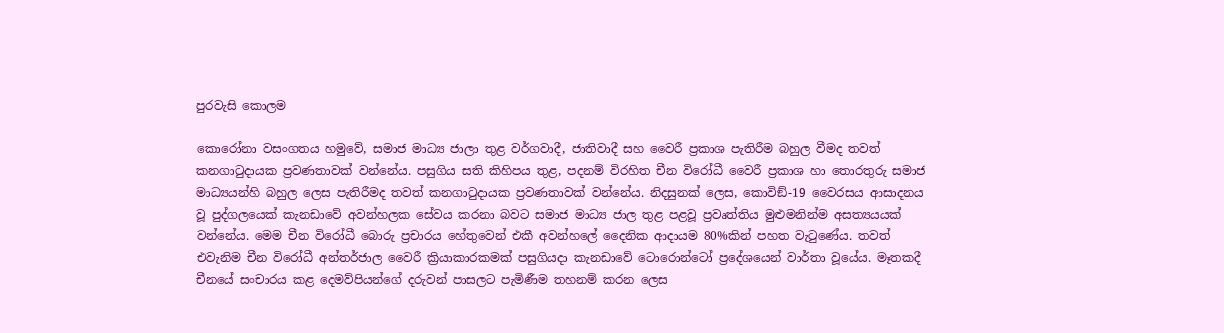පුරවැසි කොලම

කොරෝනා වසංගතය හමුවේ, සමාජ මාධ්‍ය ජාලා තුළ වර්ගවාදී, ජාතිවාදී සහ වෛරී ප්‍රකාශ පැතිරීම බහුල වීමද තවත් කනගාටුදායක ප්‍රවණතාවක් වන්නේය. පසුගිය සති කිහිපය තුළ, පදනම් විරහිත චීන විරෝධී වෛරී ප්‍රකාශ හා තොරතුරු සමාජ මාධ්‍යයන්හි බහුල ලෙස පැතිරීමද තවත් කනගාටුදායක ප්‍රවණතාවක් වන්නේය. නිදසුනක් ලෙස, කොවිඞ්-19 වෛරසය ආසාදනය වූ පුද්ගලයෙක් කැනඩාවේ අවන්හලක සේවය කරනා බවට සමාජ මාධ්‍ය ජාල තුළ පළවූ ප්‍රවෘත්තිය මුළුමනින්ම අසත්‍යයයක් වන්නේය. මෙම චීන විරෝධී බොරු ප්‍රචාරය හේතුවෙන් එකී අවන්හලේ දෛනික ආදායම 80%කින් පහත වැටුණේය. තවත් එවැනිම චීන විරෝධී අන්තර්ජාල වෛරී ක්‍රියාකාරකමක් පසුගියදා කැනඩාවේ ටොරොන්ටෝ ප්‍රදේශයෙන් වාර්තා වූයේය. මෑතකදී චීනයේ සංචාරය කළ දෙමව්පියන්ගේ දරුවන් පාසලට පැමිණීම තහනම් කරන ලෙස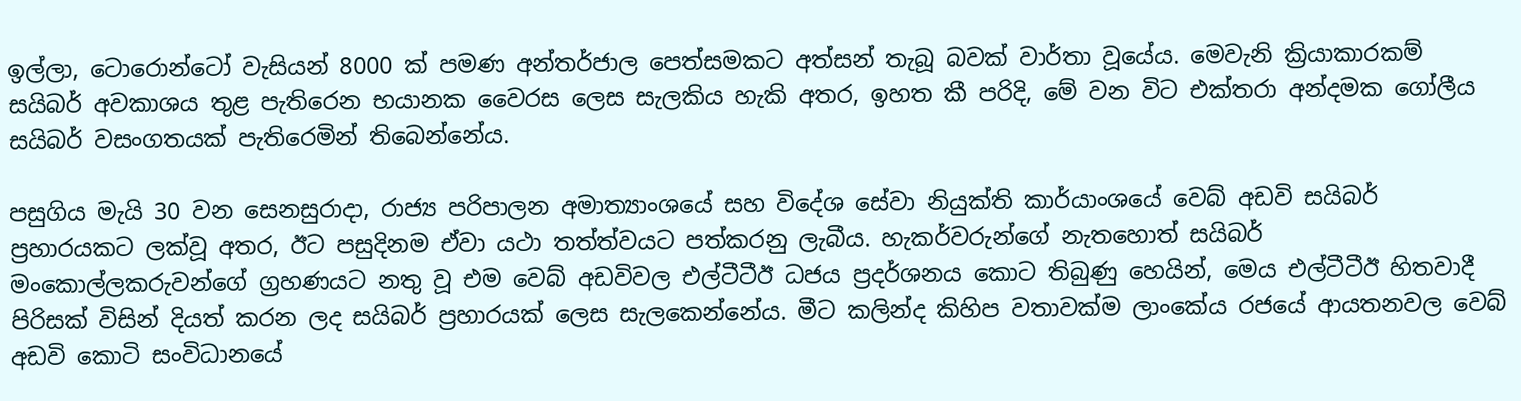ඉල්ලා, ටොරොන්ටෝ වැසියන් 8000 ක් පමණ අන්තර්ජාල පෙත්සමකට අත්සන් තැබූ බවක් වාර්තා වූයේය. මෙවැනි ක්‍රියාකාරකම් සයිබර් අවකාශය තුළ පැතිරෙන භයානක වෛරස ලෙස සැලකිය හැකි අතර, ඉහත කී පරිදි, මේ වන විට එක්තරා අන්දමක ගෝලීය සයිබර් වසංගතයක් පැතිරෙමින් තිබෙන්නේය.

පසුගිය මැයි 30 වන සෙනසුරාදා, රාජ්‍ය පරිපාලන අමාත්‍යාංශයේ සහ විදේශ සේවා නියුක්ති කාර්යාංශයේ වෙබ් අඩවි සයිබර් ප්‍රහාරයකට ලක්වූ අතර, ඊට පසුදිනම ඒවා යථා තත්ත්වයට පත්කරනු ලැබීය. හැකර්වරුන්ගේ නැතහොත් සයිබර් මංකොල්ලකරුවන්ගේ ග්‍රහණයට නතු වූ එම වෙබ් අඩවිවල එල්ටීටීඊ ධජය ප්‍රදර්ශනය කොට තිබුණු හෙයින්, මෙය එල්ටීටීඊ හිතවාදී පිරිසක් විසින් දියත් කරන ලද සයිබර් ප්‍රහාරයක් ලෙස සැලකෙන්නේය. මීට කලින්ද කිහිප වතාවක්ම ලාංකේය රජයේ ආයතනවල වෙබ් අඩවි කොටි සංවිධානයේ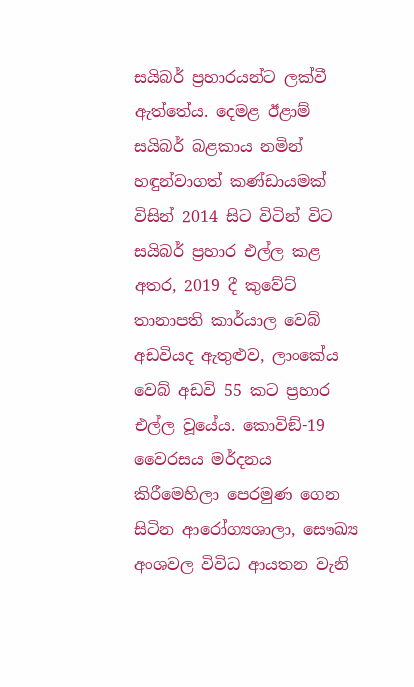සයිබර් ප්‍රහාරයන්ට ලක්වී ඇත්තේය. දෙමළ ඊළාම් සයිබර් බළකාය නමින් හඳුන්වාගත් කණ්ඩායමක් විසින් 2014 සිට විටින් විට සයිබර් ප්‍රහාර එල්ල කළ අතර, 2019 දී කුවේට් තානාපති කාර්යාල වෙබ් අඩවියද ඇතුළුව, ලාංකේය වෙබ් අඩවි 55 කට ප්‍රහාර එල්ල වූයේය. කොවිඞ්-19 වෛරසය මර්දනය කිරීමෙහිලා පෙරමුණ ගෙන සිටින ආරෝග්‍යශාලා, සෞඛ්‍ය අංශවල විවිධ ආයතන වැනි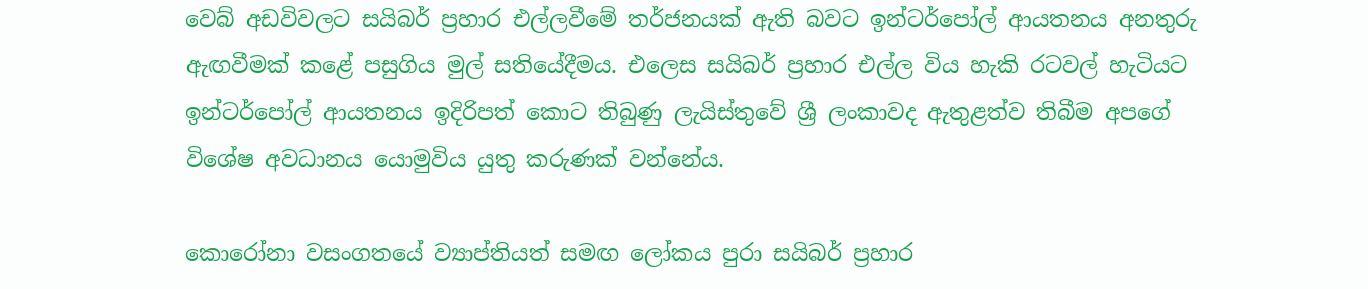වෙබ් අඩවිවලට සයිබර් ප්‍රහාර එල්ලවීමේ තර්ජනයක් ඇති බවට ඉන්ටර්පෝල් ආයතනය අනතුරු ඇඟවීමක් කළේ පසුගිය මුල් සතියේදීමය. එලෙස සයිබර් ප්‍රහාර එල්ල විය හැකි රටවල් හැටියට ඉන්ටර්පෝල් ආයතනය ඉදිරිපත් කොට තිබුණු ලැයිස්තුවේ ශ්‍රී ලංකාවද ඇතුළත්ව තිබීම අපගේ විශේෂ අවධානය යොමුවිය යුතු කරුණක් වන්නේය.

කොරෝනා වසංගතයේ ව්‍යාප්තියත් සමඟ ලෝකය පුරා සයිබර් ප්‍රහාර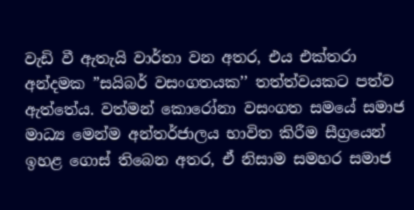වැඩි වී ඇතැයි වාර්තා වන අතර, එය එක්තරා අන්දමක ”සයිබර් වසංගතයක’’ තත්ත්වයකට පත්ව ඇත්තේය. වත්මන් කොරෝනා වසංගත සමයේ සමාජ මාධ්‍ය මෙන්ම අන්තර්ජාලය භාවිත කිරීම සීග්‍රයෙන් ඉහළ ගොස් තිබෙන අතර, ඒ නිසාම සමහර සමාජ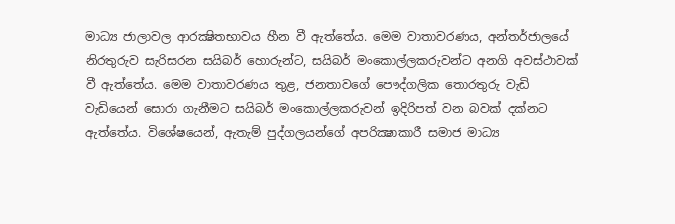මාධ්‍ය ජාලාවල ආරක්‍ෂිතභාවය හීන වී ඇත්තේය. මෙම වාතාවරණය, අන්තර්ජාලයේ නිරතුරුව සැරිසරන සයිබර් හොරුන්ට, සයිබර් මංකොල්ලකරුවන්ට අනගි අවස්ථාවක් වී ඇත්තේය. මෙම වාතාවරණය තුළ, ජනතාවගේ පෞද්ගලික තොරතුරු වැඩි වැඩියෙන් සොරා ගැනීමට සයිබර් මංකොල්ලකරුවන් ඉදිරිපත් වන බවක් දක්නට ඇත්තේය. විශේෂයෙන්, ඇතැම් පුද්ගලයන්ගේ අපරික්‍ෂාකාරී සමාජ මාධ්‍ය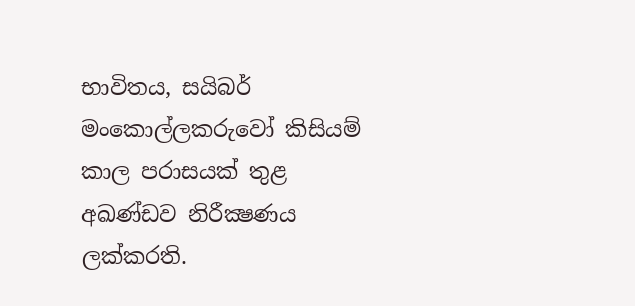භාවිතය, සයිබර් මංකොල්ලකරුවෝ කිසියම් කාල පරාසයක් තුළ අඛණ්ඩව නිරීක්‍ෂණය ලක්කරති.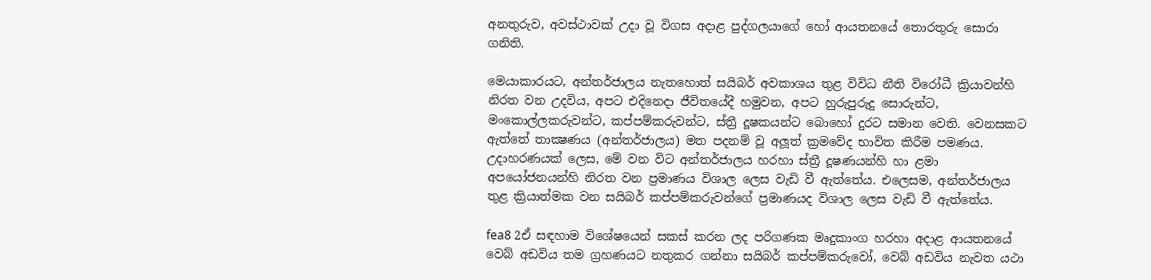අනතුරුව, අවස්ථාවක් උදා වූ විගස අදාළ පුද්ගලයාගේ හෝ ආයතනයේ තොරතුරු සොරා ගනිති.

මෙයාකාරයට, අන්තර්ජාලය නැතහොත් සයිබර් අවකාශය තුළ විවිධ නීති විරෝධී ක්‍රියාවන්හි නිරත වන උදවිය, අපට එදිනෙදා ජීවිතයේදී හමුවන, අපට හුරුපුරුදු සොරුන්ට, මංකොල්ලකරුවන්ට, කප්පම්කරුවන්ට, ස්ත්‍රී දූෂකයන්ට බොහෝ දුරට සමාන වෙති. වෙනසකට ඇත්තේ තාක්‍ෂණය (අන්තර්ජාලය) මත පදනම් වූ අලූත් ක්‍රමවේද භාවිත කිරීම පමණය. උදාහරණයක් ලෙස, මේ වන විට අන්තර්ජාලය හරහා ස්ත්‍රී දූෂණයන්හි හා ළමා අපයෝජනයන්හි නිරත වන ප්‍රමාණය විශාල ලෙස වැඩි වී ඇත්තේය. එලෙසම, අන්තර්ජාලය තුළ ක්‍රියාත්මක වන සයිබර් කප්පම්කරුවන්ගේ ප්‍රමාණයද විශාල ලෙස වැඩි වී ඇත්තේය.

fea8 2ඒ සඳහාම විශේෂයෙන් සකස් කරන ලද පරිගණක මෘදුකාංග හරහා අදාළ ආයතනයේ වෙබ් අඩවිය තම ග්‍රහණයට නතුකර ගන්නා සයිබර් කප්පම්කරුවෝ, වෙබ් අඩවිය නැවත යථා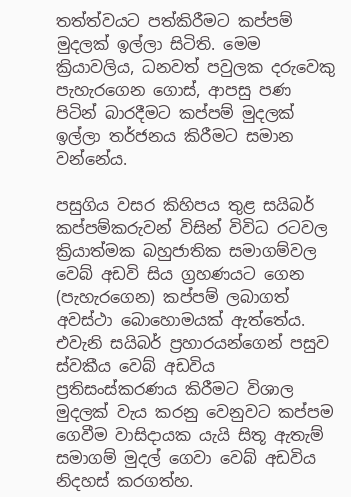තත්ත්වයට පත්කිරීමට කප්පම් මුදලක් ඉල්ලා සිටිති. මෙම ක්‍රියාවලිය, ධනවත් පවුලක දරුවෙකු පැහැරගෙන ගොස්, ආපසු පණ පිටින් බාරදීමට කප්පම් මුදලක් ඉල්ලා තර්ජනය කිරීමට සමාන වන්නේය.

පසුගිය වසර කිහිපය තුළ සයිබර් කප්පම්කරුවන් විසින් විවිධ රටවල ක්‍රියාත්මක බහුජාතික සමාගම්වල වෙබ් අඩවි සිය ග්‍රහණයට ගෙන (පැහැරගෙන) කප්පම් ලබාගත් අවස්ථා බොහොමයක් ඇත්තේය. එවැනි සයිබර් ප්‍රහාරයන්ගෙන් පසුව ස්වකීය වෙබ් අඩවිය ප්‍රතිසංස්කරණය කිරීමට විශාල මුදලක් වැය කරනු වෙනුවට කප්පම ගෙවීම වාසිදායක යැයි සිතූ ඇතැම් සමාගම් මුදල් ගෙවා වෙබ් අඩවිය නිදහස් කරගත්හ.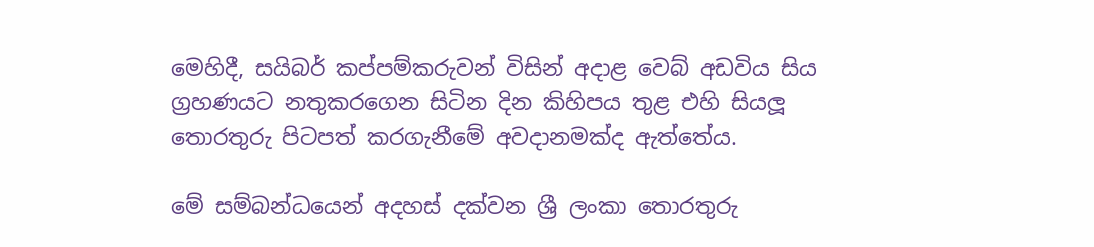මෙහිදී, සයිබර් කප්පම්කරුවන් විසින් අදාළ වෙබ් අඩවිය සිය ග්‍රහණයට නතුකරගෙන සිටින දින කිහිපය තුළ එහි සියලූ තොරතුරු පිටපත් කරගැනීමේ අවදානමක්ද ඇත්තේය.

මේ සම්බන්ධයෙන් අදහස් දක්වන ශ්‍රී ලංකා තොරතුරු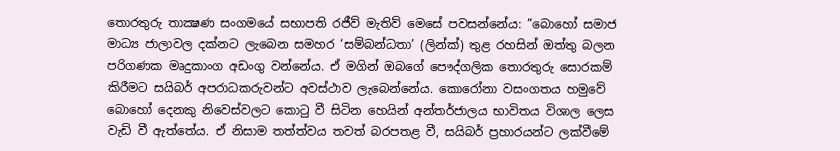තොරතුරු තාක්‍ෂණ සංගමයේ සභාපති රජීව් මැතිව් මෙසේ පවසන්නේය: ”බොහෝ සමාජ මාධ්‍ය ජාලාවල දක්නට ලැබෙන සමහර ‘සම්බන්ධතා’ (ලින්ක්) තුළ රහසින් ඔත්තු බලන පරිගණක මෘදුකාංග අඩංගු වන්නේය. ඒ මගින් ඔබගේ පෞද්ගලික තොරතුරු සොරකම් කිරීමට සයිබර් අපරාධකරුවන්ට අවස්ථාව ලැබෙන්නේය. කොරෝනා වසංගතය හමුවේ බොහෝ දෙනකු නිවෙස්වලට කොටු වී සිටින හෙයින් අන්තර්ජාලය භාවිතය විශාල ලෙස වැඩි වී ඇත්තේය. ඒ නිසාම තත්ත්වය තවත් බරපතළ වී, සයිබර් ප්‍රහාරයන්ට ලක්වීමේ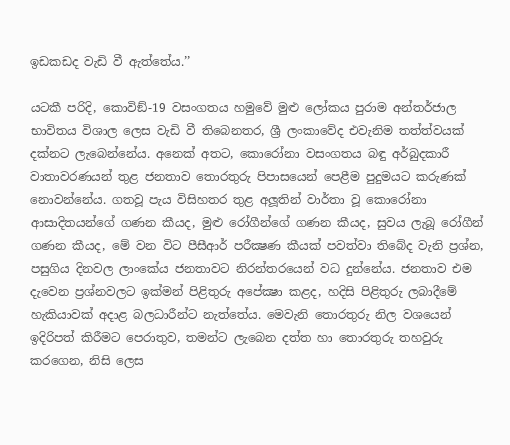ඉඩකඩද වැඩි වී ඇත්තේය.’’

යටකී පරිදි, කොවිඞ්-19 වසංගතය හමුවේ මුළු ලෝකය පුරාම අන්තර්ජාල භාවිතය විශාල ලෙස වැඩි වී තිබෙනතර, ශ්‍රී ලංකාවේද එවැනිම තත්ත්වයක් දක්නට ලැබෙන්නේය. අනෙක් අතට, කොරෝනා වසංගතය බඳු අර්බුදකාරී වාතාවරණයන් තුළ ජනතාව තොරතුරු පිපාසයෙන් පෙළීම පුදුමයට කරුණක් නොවන්නේය. ගතවූ පැය විසිහතර තුළ අලූතින් වාර්තා වූ කොරෝනා ආසාදිතයන්ගේ ගණන කීයද, මුළු රෝගීන්ගේ ගණන කීයද, සුවය ලැබූ රෝගීන් ගණන කීයද, මේ වන විට පීසීආර් පරීක්‍ෂණ කීයක් පවත්වා තිබේද වැනි ප්‍රශ්න, පසුගිය දිනවල ලාංකේය ජනතාවට නිරන්තරයෙන් වධ දුන්නේය. ජනතාව එම දැවෙන ප්‍රශ්නවලට ඉක්මන් පිළිතුරු අපේක්‍ෂා කළද, හදිසි පිළිතුරු ලබාදීමේ හැකියාවක් අදාළ බලධාරීන්ට නැත්තේය. මෙවැනි තොරතුරු නිල වශයෙන් ඉදිරිපත් කිරීමට පෙරාතුව, තමන්ට ලැබෙන දත්ත හා තොරතුරු තහවුරු කරගෙන, නිසි ලෙස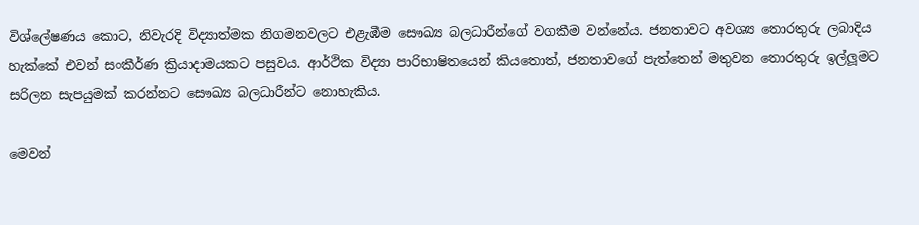විශ්ලේෂණය කොට, නිවැරදි විද්‍යාත්මක නිගමනවලට එළැඹීම සෞඛ්‍ය බලධාරීන්ගේ වගකීම වන්නේය. ජනතාවට අවශ්‍ය තොරතුරු ලබාදිය හැක්කේ එවන් සංකීර්ණ ක්‍රියාදාමයකට පසුවය. ආර්ථික විද්‍යා පාරිභාෂිතයෙන් කියතොත්, ජනතාවගේ පැත්තෙන් මතුවන තොරතුරු ඉල්ලූමට සරිලන සැපයුමක් කරන්නට සෞඛ්‍ය බලධාරීන්ට නොහැකිය.

මෙවන්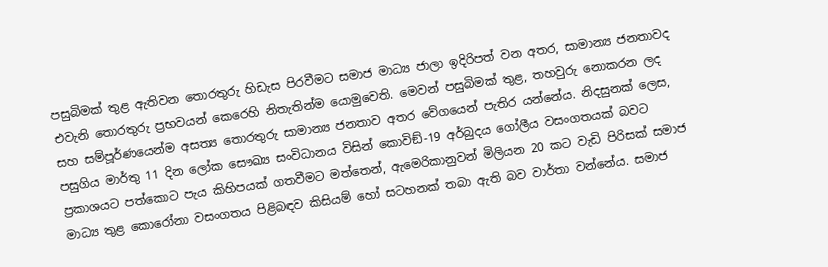පසුබිමක් තුළ ඇතිවන තොරතුරු හිඩැස පිරවීමට සමාජ මාධ්‍ය ජාලා ඉදිරිපත් වන අතර, සාමාන්‍ය ජනතාවද එවැනි තොරතුරු ප්‍රභවයන් කෙරෙහි නිතැතින්ම යොමුවෙති. මෙවන් පසුබිමක් තුළ, තහවුරු නොකරන ලද සහ සම්පූර්ණයෙන්ම අසත්‍ය තොරතුරු සාමාන්‍ය ජනතාව අතර වේගයෙන් පැතිර යන්නේය. නිදසුනක් ලෙස, පසුගිය මාර්තු 11 දින ලෝක සෞඛ්‍ය සංවිධානය විසින් කොවිඞ්-19 අර්බුදය ගෝලීය වසංගතයක් බවට ප්‍රකාශයට පත්කොට පැය කිහිපයක් ගතවීමට මත්තෙන්, ඇමෙරිකානුවන් මිලියන 20 කට වැඩි පිරිසක් සමාජ මාධ්‍ය තුළ කොරෝනා වසංගතය පිළිබඳව කිසියම් හෝ සටහනක් තබා ඇති බව වාර්තා වන්නේය. සමාජ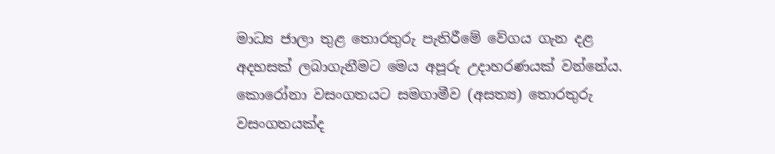මාධ්‍ය ජාලා තුළ තොරතුරු පැතිරීමේ වේගය ගැන දළ අදහසක් ලබාගැනීමට මෙය අපූරු උදාහරණයක් වන්නේය. කොරෝනා වසංගතයට සමගාමීව (අසත්‍ය) තොරතුරු වසංගතයක්ද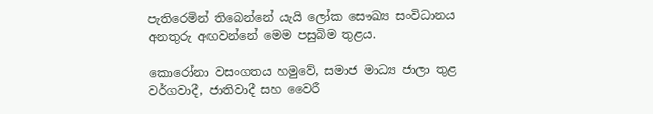පැතිරෙමින් තිබෙන්නේ යැයි ලෝක සෞඛ්‍ය සංවිධානය අනතුරු අඟවන්නේ මෙම පසුබිම තුළය.

කොරෝනා වසංගතය හමුවේ, සමාජ මාධ්‍ය ජාලා තුළ වර්ගවාදී, ජාතිවාදී සහ වෛරී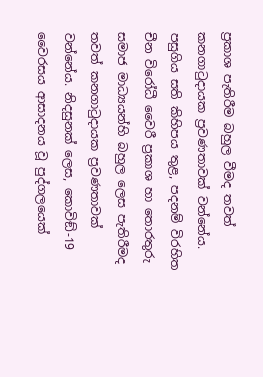ප්‍රකාශ පැතිරීම බහුල වීමද තවත් කනගාටුදායක ප්‍රවණතාවක් වන්නේය. පසුගිය සති කිහිපය තුළ, පදනම් විරහිත චීන විරෝධී වෛරී ප්‍රකාශ හා තොරතුරු සමාජ මාධ්‍යයන්හි බහුල ලෙස පැතිරීමද තවත් කනගාටුදායක ප්‍රවණතාවක් වන්නේය. නිදසුනක් ලෙස, කොවිඞ්-19 වෛරසය ආසාදනය වූ පුද්ගලයෙක්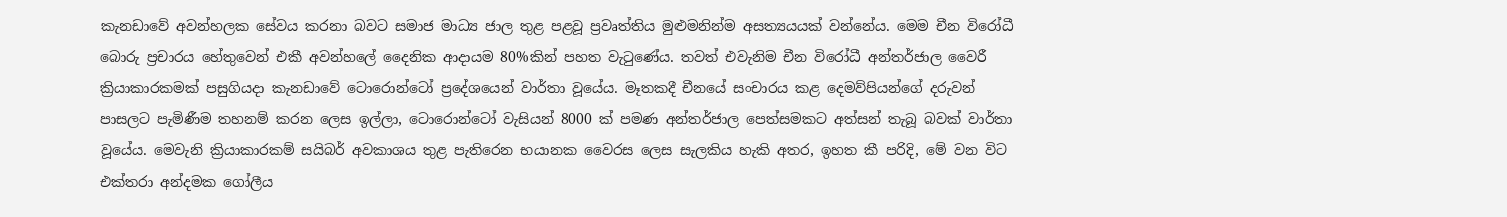කැනඩාවේ අවන්හලක සේවය කරනා බවට සමාජ මාධ්‍ය ජාල තුළ පළවූ ප්‍රවෘත්තිය මුළුමනින්ම අසත්‍යයයක් වන්නේය. මෙම චීන විරෝධී බොරු ප්‍රචාරය හේතුවෙන් එකී අවන්හලේ දෛනික ආදායම 80%කින් පහත වැටුණේය. තවත් එවැනිම චීන විරෝධී අන්තර්ජාල වෛරී ක්‍රියාකාරකමක් පසුගියදා කැනඩාවේ ටොරොන්ටෝ ප්‍රදේශයෙන් වාර්තා වූයේය. මෑතකදී චීනයේ සංචාරය කළ දෙමව්පියන්ගේ දරුවන් පාසලට පැමිණීම තහනම් කරන ලෙස ඉල්ලා, ටොරොන්ටෝ වැසියන් 8000 ක් පමණ අන්තර්ජාල පෙත්සමකට අත්සන් තැබූ බවක් වාර්තා වූයේය. මෙවැනි ක්‍රියාකාරකම් සයිබර් අවකාශය තුළ පැතිරෙන භයානක වෛරස ලෙස සැලකිය හැකි අතර, ඉහත කී පරිදි, මේ වන විට එක්තරා අන්දමක ගෝලීය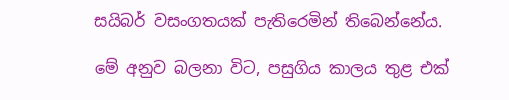සයිබර් වසංගතයක් පැතිරෙමින් තිබෙන්නේය.

මේ අනුව බලනා විට, පසුගිය කාලය තුළ එක්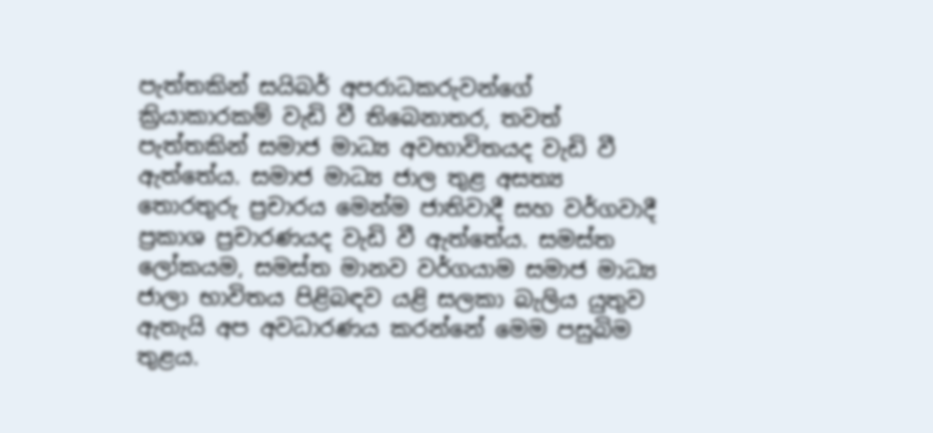පැත්තකින් සයිබර් අපරාධකරුවන්ගේ ක්‍රියාකාරකම් වැඩි වී තිබෙනාතර, තවත් පැත්තකින් සමාජ මාධ්‍ය අවභාවිතයද වැඩි වී ඇත්තේය. සමාජ මාධ්‍ය ජාල තුළ අසත්‍ය තොරතුරු ප්‍රචාරය මෙන්ම ජාතිවාදී සහ වර්ගවාදී ප්‍රකාශ ප්‍රචාරණයද වැඩි වී ඇත්තේය. සමස්ත ලෝකයම, සමස්ත මානව වර්ගයාම සමාජ මාධ්‍ය ජාලා භාවිතය පිළිබඳව යළි සලකා බැලිය යුතුව ඇතැයි අප අවධාරණය කරන්නේ මෙම පසුබිම තුළය.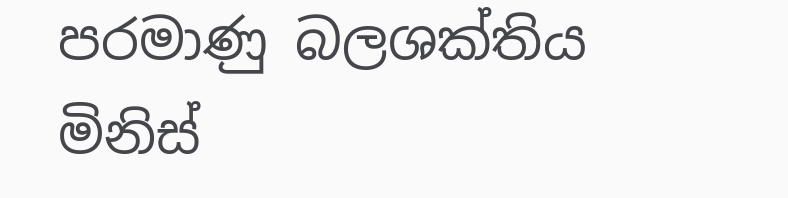පරමාණු බලශක්තිය මිනිස්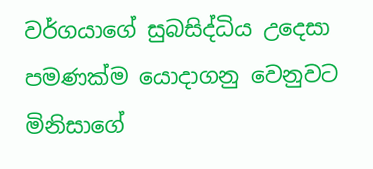වර්ගයාගේ සුබසිද්ධිය උදෙසා පමණක්ම යොදාගනු වෙනුවට මිනිසාගේ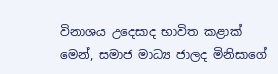විනාශය උදෙසාද භාවිත කළාක් මෙන්, සමාජ මාධ්‍ය ජාලද මිනිසාගේ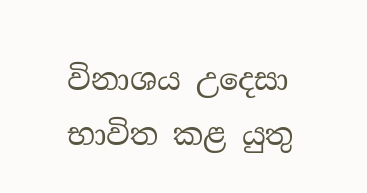විනාශය උදෙසා භාවිත කළ යුතු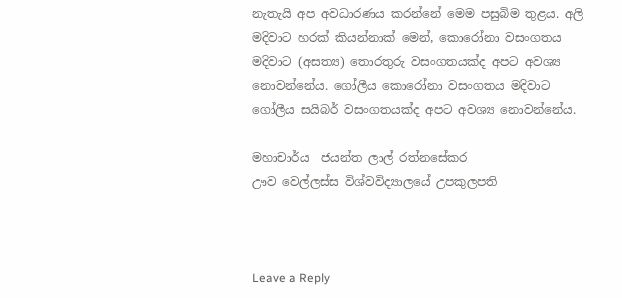නැතැයි අප අවධාරණය කරන්නේ මෙම පසුබිම තුළය. අලි මදිවාට හරක් කියන්නාක් මෙන්, කොරෝනා වසංගතය මදිවාට (අසත්‍ය) තොරතුරු වසංගතයක්ද අපට අවශ්‍ය නොවන්නේය. ගෝලීය කොරෝනා වසංගතය මදිවාට ගෝලීය සයිබර් වසංගතයක්ද අපට අවශ්‍ය නොවන්නේය.

මහාචාර්ය  ජයන්ත ලාල් රත්නසේකර
ඌව වෙල්ලස්ස විශ්වවිද්‍යාලයේ උපකුලපති



Leave a Reply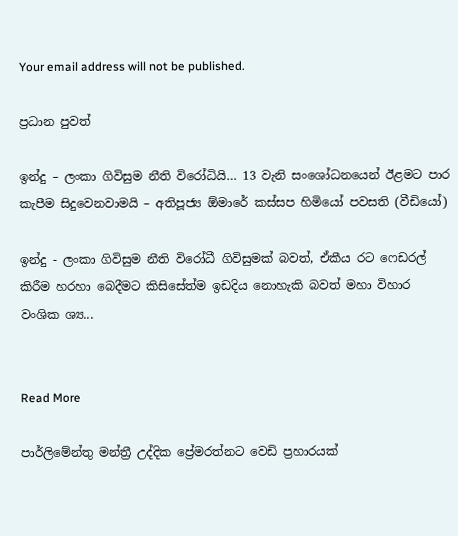Your email address will not be published.

ප්‍රධාන පුවත්

ඉන්දු – ලංකා ගිවිසුම නීති විරෝධියි… 13 වැනි සංශෝධනයෙන් ඊළමට පාර කැපීම සිදුවෙනවාමයි – අතිපූජ්‍ය ඕමාරේ කස්සප හිමියෝ පවසති (වීඩියෝ)

ඉන්දු - ලංකා ගිවිසුම නීති විරෝධී ගිවිසුමක් බවත්, ඒකීය රට ෆෙඩරල් කිරීම හරහා බෙදීමට කිසිසේත්ම ඉඩදිය නොහැකි බවත් මහා විහාර වංශික ශ්‍ය...


Read More

පාර්ලිමේන්තු මන්ත්‍රී උද්දික ප්‍රේමරත්නට වෙඩි ප්‍රහාරයක්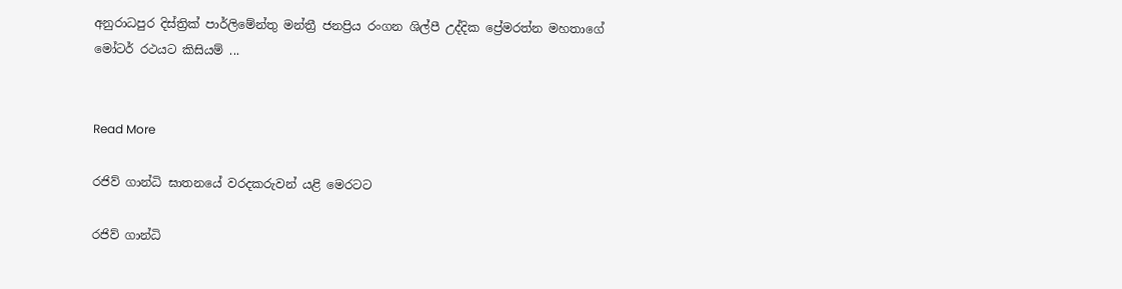අනුරාධපුර දිස්ත්‍රික් පාර්ලිමේන්තු මන්ත්‍රී ජනප්‍රිය රංගන ශිල්පී උද්දික ප්‍රේමරත්න මහතාගේ මෝටර් රථයට කිසියම් ...


Read More

රජිව් ගාන්ධි ඝාතනයේ වරදකරුවන් යළි මෙරටට

රජිව් ගාන්ධි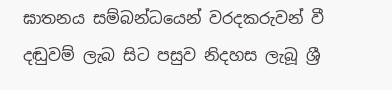ඝාතනය සම්බන්ධයෙන් වරදකරුවන් වී දඬුවම් ලැබ සිට පසුව නිදහස ලැබූ ශ්‍රී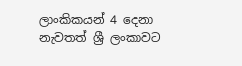ලාංකිකයන් 4 දෙනා නැවතත් ශ්‍රී ලංකාවට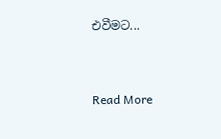එවීමට...


Read More